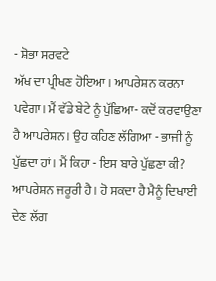- ਸ਼ੋਭਾ ਸਰਵਟੇ
ਅੱਖ ਦਾ ਪ੍ਰੀਖਣ ਹੋਇਆ। ਆਪਰੇਸ਼ਨ ਕਰਨਾ ਪਵੇਗਾ। ਮੈਂ ਵੱਡੇ ਬੇਟੇ ਨੂੰ ਪੁੱਛਿਆ- ਕਦੋਂ ਕਰਵਾਉਣਾ ਹੈ ਆਪਰੇਸ਼ਨ। ਉਹ ਕਹਿਣ ਲੱਗਿਆ - ਭਾਜੀ ਨੂੰ ਪੁੱਛਦਾ ਹਾਂ। ਮੈਂ ਕਿਹਾ - ਇਸ ਬਾਰੇ ਪੁੱਛਣਾ ਕੀ? ਆਪਰੇਸ਼ਨ ਜਰੂਰੀ ਹੈ। ਹੋ ਸਕਦਾ ਹੈ ਮੈਨੂੰ ਦਿਖਾਈ ਦੇਣ ਲੱਗ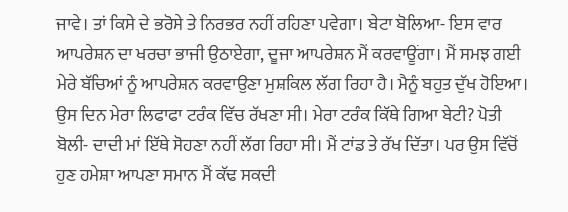ਜਾਵੇ। ਤਾਂ ਕਿਸੇ ਦੇ ਭਰੋਸੇ ਤੇ ਨਿਰਭਰ ਨਹੀਂ ਰਹਿਣਾ ਪਵੇਗਾ। ਬੇਟਾ ਬੋਲਿਆ- ਇਸ ਵਾਰ ਆਪਰੇਸ਼ਨ ਦਾ ਖਰਚਾ ਭਾਜੀ ਉਠਾਏਗਾ, ਦੂਜਾ ਆਪਰੇਸ਼ਨ ਮੈਂ ਕਰਵਾਊਂਗਾ। ਮੈਂ ਸਮਝ ਗਈ ਮੇਰੇ ਬੱਚਿਆਂ ਨੂੰ ਆਪਰੇਸ਼ਨ ਕਰਵਾਉਣਾ ਮੁਸ਼ਕਿਲ ਲੱਗ ਰਿਹਾ ਹੈ। ਮੈਨੂੰ ਬਹੁਤ ਦੁੱਖ ਹੋਇਆ।
ਉਸ ਦਿਨ ਮੇਰਾ ਲਿਫਾਫਾ ਟਰੰਕ ਵਿੱਚ ਰੱਖਣਾ ਸੀ। ਮੇਰਾ ਟਰੰਕ ਕਿੱਥੇ ਗਿਆ ਬੇਟੀ? ਪੋਤੀ ਬੋਲੀ- ਦਾਦੀ ਮਾਂ ਇੱਥੇ ਸੋਹਣਾ ਨਹੀਂ ਲੱਗ ਰਿਹਾ ਸੀ। ਮੈਂ ਟਾਂਡ ਤੇ ਰੱਖ ਦਿੱਤਾ। ਪਰ ਉਸ ਵਿੱਚੋਂ ਹੁਣ ਹਮੇਸ਼ਾ ਆਪਣਾ ਸਮਾਨ ਮੈਂ ਕੱਢ ਸਕਦੀ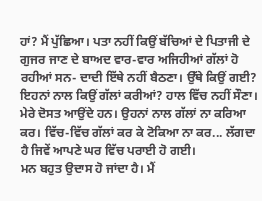ਹਾਂ? ਮੈਂ ਪੁੱਛਿਆ। ਪਤਾ ਨਹੀਂ ਕਿਉਂ ਬੱਚਿਆਂ ਦੇ ਪਿਤਾਜੀ ਦੇ ਗੁਜਰ ਜਾਣ ਦੇ ਬਾਅਦ ਵਾਰ-ਵਾਰ ਅਜਿਹੀਆਂ ਗੱਲਾਂ ਹੋ ਰਹੀਆਂ ਸਨ- ਦਾਦੀ ਇੱਥੇ ਨਹੀਂ ਬੈਠਣਾ। ਉੱਥੇ ਕਿਉਂ ਗਈ? ਇਹਨਾਂ ਨਾਲ ਕਿਉਂ ਗੱਲਾਂ ਕਰੀਆਂ? ਹਾਲ ਵਿੱਚ ਨਹੀਂ ਸੌਣਾ। ਮੇਰੇ ਦੋਸਤ ਆਉਂਦੇ ਹਨ। ਉਹਨਾਂ ਨਾਲ ਗੱਲਾਂ ਨਾ ਕਰਿਆ ਕਰ। ਵਿੱਚ-ਵਿੱਚ ਗੱਲਾਂ ਕਰ ਕੇ ਟੋਕਿਆ ਨਾ ਕਰ... ਲੱਗਦਾ ਹੈ ਜਿਵੇਂ ਆਪਣੇ ਘਰ ਵਿੱਚ ਪਰਾਈ ਹੋ ਗਈ।
ਮਨ ਬਹੁਤ ਉਦਾਸ ਹੋ ਜਾਂਦਾ ਹੈ। ਮੈਂ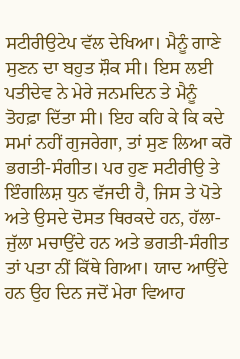ਸਟੀਰੀਉਟੇਪ ਵੱਲ ਦੇਖਿਆ। ਮੈਨੂੰ ਗਾਣੇ ਸੁਣਨ ਦਾ ਬਹੁਤ ਸ਼ੌਕ ਸੀ। ਇਸ ਲਈ ਪਤੀਦੇਵ ਨੇ ਮੇਰੇ ਜਨਮਦਿਨ ਤੇ ਮੈਨੂੰ ਤੋਹਫ਼ਾ ਦਿੱਤਾ ਸੀ। ਇਹ ਕਹਿ ਕੇ ਕਿ ਕਦੇ ਸਮਾਂ ਨਹੀਂ ਗੁਜਰੇਗਾ, ਤਾਂ ਸੁਣ ਲਿਆ ਕਰੋ ਭਗਤੀ-ਸੰਗੀਤ। ਪਰ ਹੁਣ ਸਟੀਰੀਉ ਤੇ ਇੰਗਲਿਸ਼ ਧੁਨ ਵੱਜਦੀ ਹੈ, ਜਿਸ ਤੇ ਪੋਤੇ ਅਤੇ ਉਸਦੇ ਦੋਸਤ ਥਿਰਕਦੇ ਹਨ, ਹੱਲਾ-ਜੁੱਲਾ ਮਚਾਉਂਦੇ ਹਨ ਅਤੇ ਭਗਤੀ-ਸੰਗੀਤ ਤਾਂ ਪਤਾ ਨੀਂ ਕਿੱਥੇ ਗਿਆ। ਯਾਦ ਆਉਂਦੇ ਹਨ ਉਹ ਦਿਨ ਜਦੋਂ ਮੇਰਾ ਵਿਆਹ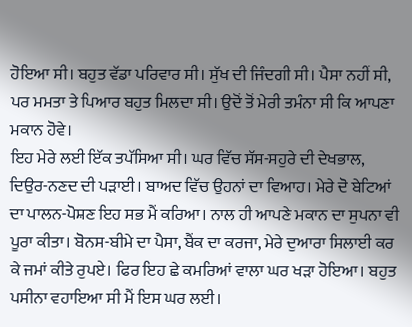ਹੋਇਆ ਸੀ। ਬਹੁਤ ਵੱਡਾ ਪਰਿਵਾਰ ਸੀ। ਸੁੱਖ ਦੀ ਜਿੰਦਗੀ ਸੀ। ਪੈਸਾ ਨਹੀਂ ਸੀ, ਪਰ ਮਮਤਾ ਤੇ ਪਿਆਰ ਬਹੁਤ ਮਿਲਦਾ ਸੀ। ਉਦੋਂ ਤੋਂ ਮੇਰੀ ਤਮੰਨਾ ਸੀ ਕਿ ਆਪਣਾ ਮਕਾਨ ਹੋਵੇ।
ਇਹ ਮੇਰੇ ਲਈ ਇੱਕ ਤਪੱਸਿਆ ਸੀ। ਘਰ ਵਿੱਚ ਸੱਸ-ਸਹੁਰੇ ਦੀ ਦੇਖਭਾਲ, ਦਿਉਰ-ਨਣਦ ਦੀ ਪੜਾਈ। ਬਾਅਦ ਵਿੱਚ ਉਹਨਾਂ ਦਾ ਵਿਆਹ। ਮੇਰੇ ਦੋ ਬੇਟਿਆਂ ਦਾ ਪਾਲਨ-ਪੋਸ਼ਣ ਇਹ ਸਭ ਮੈਂ ਕਰਿਆ। ਨਾਲ ਹੀ ਆਪਣੇ ਮਕਾਨ ਦਾ ਸੁਪਨਾ ਵੀ ਪੂਰਾ ਕੀਤਾ। ਬੋਨਸ-ਬੀਮੇ ਦਾ ਪੈਸਾ, ਬੈਂਕ ਦਾ ਕਰਜਾ, ਮੇਰੇ ਦੁਆਰਾ ਸਿਲਾਈ ਕਰ ਕੇ ਜਮਾਂ ਕੀਤੇ ਰੁਪਏ। ਫਿਰ ਇਹ ਛੇ ਕਮਰਿਆਂ ਵਾਲਾ ਘਰ ਖੜਾ ਹੋਇਆ। ਬਹੁਤ ਪਸੀਨਾ ਵਹਾਇਆ ਸੀ ਮੈਂ ਇਸ ਘਰ ਲਈ।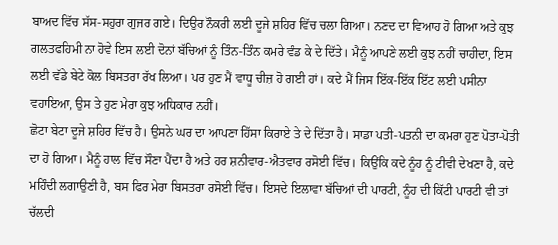ਬਾਅਦ ਵਿੱਚ ਸੱਸ-ਸਹੁਰਾ ਗੁਜਰ ਗਏ। ਦਿਉਰ ਨੌਕਰੀ ਲਈ ਦੂਜੇ ਸ਼ਹਿਰ ਵਿੱਚ ਚਲਾ ਗਿਆ। ਨਣਦ ਦਾ ਵਿਆਹ ਹੋ ਗਿਆ ਅਤੇ ਕੁਝ ਗਲਤਫਹਿਮੀ ਨਾ ਹੋਵੇ ਇਸ ਲਈ ਦੋਨਾਂ ਬੱਚਿਆਂ ਨੂੰ ਤਿੰਨ-ਤਿੰਨ ਕਮਰੇ ਵੰਡ ਕੇ ਦੇ ਦਿੱਤੇ। ਮੈਨੂੰ ਆਪਣੇ ਲਈ ਕੁਝ ਨਹੀਂ ਚਾਹੀਦਾ, ਇਸ ਲਈ ਵੱਡੇ ਬੇਟੇ ਕੋਲ ਬਿਸਤਰਾ ਰੱਖ ਲਿਆ। ਪਰ ਹੁਣ ਮੈਂ ਵਾਧੂ ਚੀਜ਼ ਹੋ ਗਈ ਹਾਂ। ਕਦੇ ਮੈਂ ਜਿਸ ਇੱਕ-ਇੱਕ ਇੱਟ ਲਈ ਪਸੀਨਾ ਵਹਾਇਆ, ਉਸ ਤੇ ਹੁਣ ਮੇਰਾ ਕੁਝ ਅਧਿਕਾਰ ਨਹੀਂ।
ਛੋਟਾ ਬੇਟਾ ਦੂਜੇ ਸ਼ਹਿਰ ਵਿੱਚ ਹੈ। ਉਸਨੇ ਘਰ ਦਾ ਆਪਣਾ ਹਿੱਸਾ ਕਿਰਾਏ ਤੇ ਦੇ ਦਿੱਤਾ ਹੈ। ਸਾਡਾ ਪਤੀ-ਪਤਨੀ ਦਾ ਕਮਰਾ ਹੁਣ ਪੋਤਾ-ਪੋਤੀ ਦਾ ਹੋ ਗਿਆ। ਮੈਨੂੰ ਹਾਲ ਵਿੱਚ ਸੌਣਾ ਪੈਂਦਾ ਹੈ ਅਤੇ ਹਰ ਸ਼ਨੀਵਾਰ-ਐਤਵਾਰ ਰਸੋਈ ਵਿੱਚ। ਕਿਉਂਕਿ ਕਦੇ ਨੂੰਹ ਨੂੰ ਟੀਵੀ ਦੇਖਣਾ ਹੈ, ਕਦੇ ਮਹਿੰਦੀ ਲਗਾਉਣੀ ਹੈ, ਬਸ ਫਿਰ ਮੇਰਾ ਬਿਸਤਰਾ ਰਸੋਈ ਵਿੱਚ। ਇਸਦੇ ਇਲਾਵਾ ਬੱਚਿਆਂ ਦੀ ਪਾਰਟੀ, ਨੂੰਹ ਦੀ ਕਿੱਟੀ ਪਾਰਟੀ ਵੀ ਤਾਂ ਚੱਲਦੀ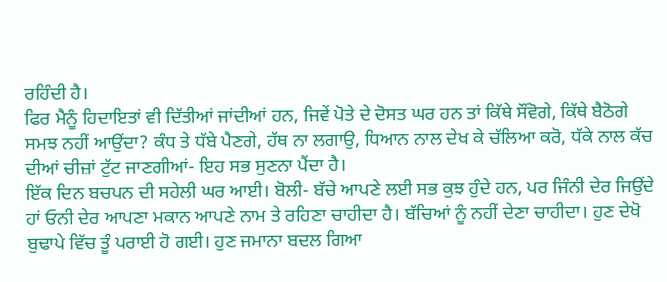ਰਹਿੰਦੀ ਹੈ।
ਫਿਰ ਮੈਨੂੰ ਹਿਦਾਇਤਾਂ ਵੀ ਦਿੱਤੀਆਂ ਜਾਂਦੀਆਂ ਹਨ, ਜਿਵੇਂ ਪੋਤੇ ਦੇ ਦੋਸਤ ਘਰ ਹਨ ਤਾਂ ਕਿੱਥੇ ਸੌਂਵੋਗੇ, ਕਿੱਥੇ ਬੈਠੋਗੇ ਸਮਝ ਨਹੀਂ ਆਉਂਦਾ? ਕੰਧ ਤੇ ਧੱਬੇ ਪੈਣਗੇ, ਹੱਥ ਨਾ ਲਗਾਉ, ਧਿਆਨ ਨਾਲ ਦੇਖ ਕੇ ਚੱਲਿਆ ਕਰੋ, ਧੱਕੇ ਨਾਲ ਕੱਚ ਦੀਆਂ ਚੀਜ਼ਾਂ ਟੁੱਟ ਜਾਣਗੀਆਂ- ਇਹ ਸਭ ਸੁਣਨਾ ਪੈਂਦਾ ਹੈ।
ਇੱਕ ਦਿਨ ਬਚਪਨ ਦੀ ਸਹੇਲੀ ਘਰ ਆਈ। ਬੋਲੀ- ਬੱਚੇ ਆਪਣੇ ਲਈ ਸਭ ਕੁਝ ਹੁੰਦੇ ਹਨ, ਪਰ ਜਿੰਨੀ ਦੇਰ ਜਿਉਂਦੇ ਹਾਂ ਓਨੀ ਦੇਰ ਆਪਣਾ ਮਕਾਨ ਆਪਣੇ ਨਾਮ ਤੇ ਰਹਿਣਾ ਚਾਹੀਦਾ ਹੈ। ਬੱਚਿਆਂ ਨੂੰ ਨਹੀਂ ਦੇਣਾ ਚਾਹੀਦਾ। ਹੁਣ ਦੇਖੋ ਬੁਢਾਪੇ ਵਿੱਚ ਤੂੰ ਪਰਾਈ ਹੋ ਗਈ। ਹੁਣ ਜਮਾਨਾ ਬਦਲ ਗਿਆ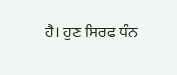ਹੈ। ਹੁਣ ਸਿਰਫ ਧੰਨ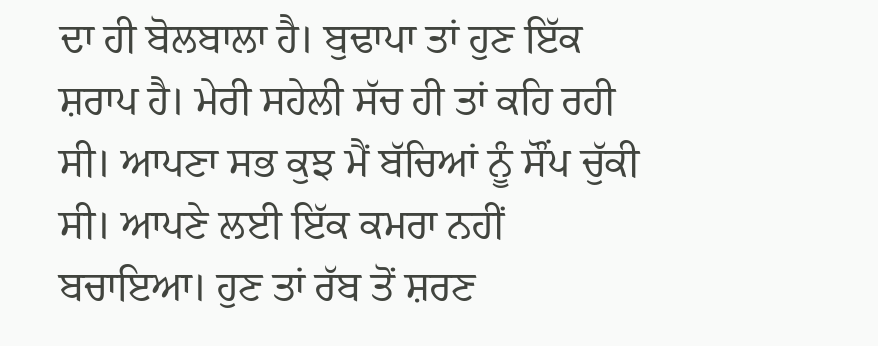ਦਾ ਹੀ ਬੋਲਬਾਲਾ ਹੈ। ਬੁਢਾਪਾ ਤਾਂ ਹੁਣ ਇੱਕ ਸ਼ਰਾਪ ਹੈ। ਮੇਰੀ ਸਹੇਲੀ ਸੱਚ ਹੀ ਤਾਂ ਕਹਿ ਰਹੀ ਸੀ। ਆਪਣਾ ਸਭ ਕੁਝ ਮੈਂ ਬੱਚਿਆਂ ਨੂੰ ਸੌਂਪ ਚੁੱਕੀ ਸੀ। ਆਪਣੇ ਲਈ ਇੱਕ ਕਮਰਾ ਨਹੀਂ ਬਚਾਇਆ। ਹੁਣ ਤਾਂ ਰੱਬ ਤੋਂ ਸ਼ਰਣ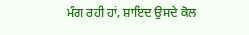ਮੰਗ ਰਹੀ ਹਾਂ, ਸ਼ਾਇਦ ਉਸਦੇ ਕੋਲ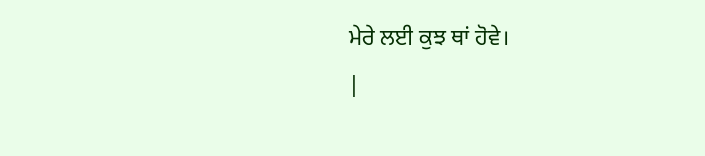ਮੇਰੇ ਲਈ ਕੁਝ ਥਾਂ ਹੋਵੇ।
|